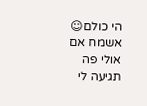הי כולם☺
אשמח אם אולי פה תגיעה לי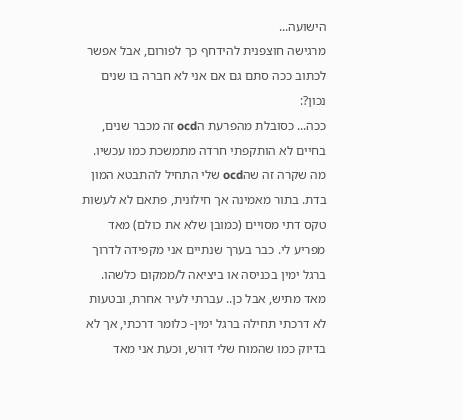הישועה...
מרגישה חוצפנית להידחף כך לפורום, אבל אפשר לכתוב ככה סתם גם אם אני לא חברה בו שנים נכון?:
ככה... כסובלת מהפרעת הocd זה מכבר שנים, בחיים לא הותקפתי חרדה מתמשכת כמו עכשיו.
מה שקרה זה שהocd שלי התחיל להתבטא המון בדת. בתור מאמינה אך חילונית, פתאם לא לעשות טקס דתי מסויים (כמובן שלא את כולם) מאד מפריע לי. כבר בערך שנתיים אני מקפידה לדרוך ברגל ימין בכניסה או ביציאה ל/ממקום כלשהו. מאד מתיש, אבל כן.. עברתי לעיר אחרת, ובטעות לא דרכתי תחילה ברגל ימין- כלומר דרכתי, אך לא בדיוק כמו שהמוח שלי דורש, וכעת אני מאד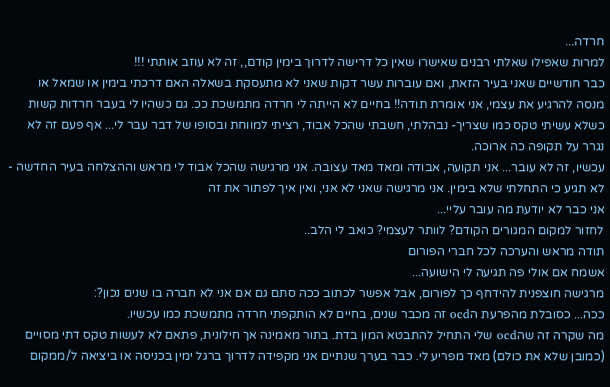חרדה...
למרות שאפילו שאלתי רבנים שאישרו שאין כל דרישה לדרוך בימין קודם,, זה לא עוזב אותתי !!!
כבר חודשיים שאני בעיר הזאת, ואם עוברות עשר דקות שאני לא מתעסקת בשאלה האם דרכתי בימין או שמאל או מנסה להרגיע את עצמי, אני אומרת תודה!! בחיים לא הייתה לי חרדה מתמשכת ככ. גם כשהיו לי בעבר חרדות קשות כשלא עשיתי טקס כמו שצריך- נבהלתי, חשבתי שהכל אבוד, רציתי למווחת ובסופו של דבר עבר לי... אף פעם זה לא נגרר על תקופה כה ארוכה.
עכשיו, זה לא עובר... אני תקועה, אבודה ומאד מאד עצובה. אני מרגישה שהכל אבוד לי מראש וההצלחה בעיר החדשה - לא תגיע כי התחלתי שלא בימין. אני מרגישה שאני לא אני, ואין איך לפתור את זה
אני כבר לא יודעת מה עובר עליי...
לחזור למקום המגורים הקודם? לוותר לעצמי? כואב לי הלב..
תודה מראש והערכה לכל חברי הפורום
אשמח אם אולי פה תגיעה לי הישועה...
מרגישה חוצפנית להידחף כך לפורום, אבל אפשר לכתוב ככה סתם גם אם אני לא חברה בו שנים נכון?:
ככה... כסובלת מהפרעת הocd זה מכבר שנים, בחיים לא הותקפתי חרדה מתמשכת כמו עכשיו.
מה שקרה זה שהocd שלי התחיל להתבטא המון בדת. בתור מאמינה אך חילונית, פתאם לא לעשות טקס דתי מסויים (כמובן שלא את כולם) מאד מפריע לי. כבר בערך שנתיים אני מקפידה לדרוך ברגל ימין בכניסה או ביציאה ל/ממקום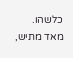כלשהו. מאד מתיש,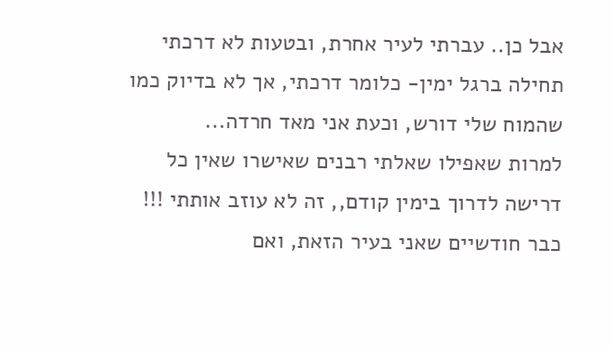אבל כן.. עברתי לעיר אחרת, ובטעות לא דרכתי תחילה ברגל ימין- כלומר דרכתי, אך לא בדיוק כמו שהמוח שלי דורש, וכעת אני מאד חרדה...
למרות שאפילו שאלתי רבנים שאישרו שאין כל דרישה לדרוך בימין קודם,, זה לא עוזב אותתי !!!
כבר חודשיים שאני בעיר הזאת, ואם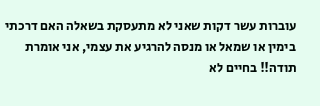עוברות עשר דקות שאני לא מתעסקת בשאלה האם דרכתי בימין או שמאל או מנסה להרגיע את עצמי, אני אומרת תודה!! בחיים לא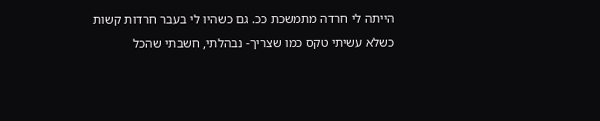הייתה לי חרדה מתמשכת ככ. גם כשהיו לי בעבר חרדות קשות כשלא עשיתי טקס כמו שצריך- נבהלתי, חשבתי שהכל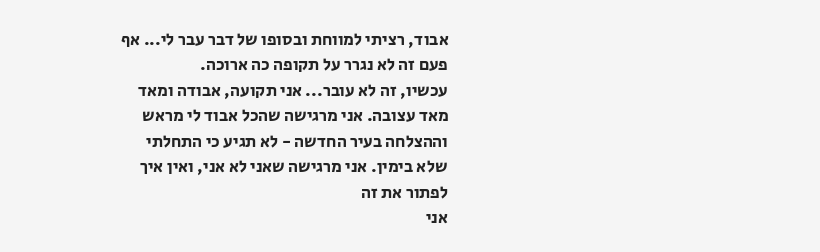אבוד, רציתי למווחת ובסופו של דבר עבר לי... אף פעם זה לא נגרר על תקופה כה ארוכה.
עכשיו, זה לא עובר... אני תקועה, אבודה ומאד מאד עצובה. אני מרגישה שהכל אבוד לי מראש וההצלחה בעיר החדשה - לא תגיע כי התחלתי שלא בימין. אני מרגישה שאני לא אני, ואין איך לפתור את זה
אני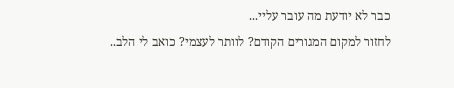כבר לא יודעת מה עובר עליי...
לחזור למקום המגורים הקודם? לוותר לעצמי? כואב לי הלב..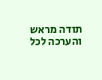תודה מראש והערכה לכל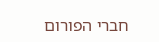חברי הפורום